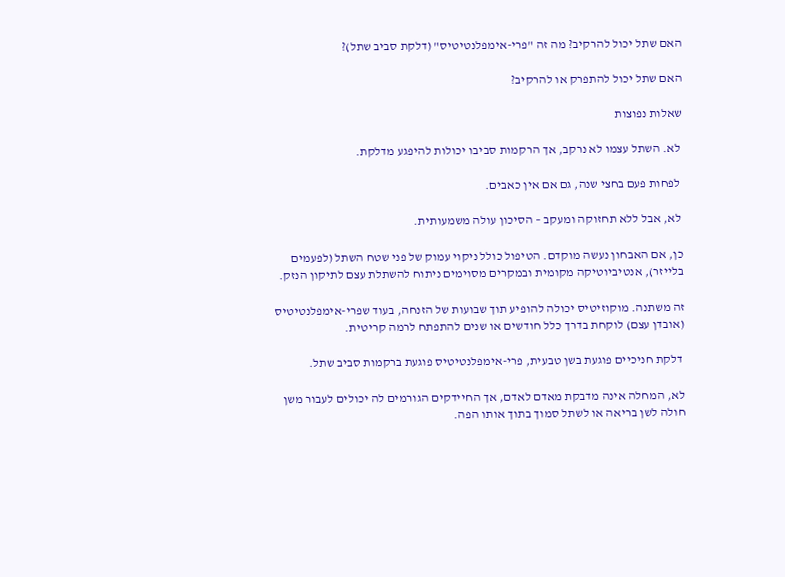האם שתל יכול להרקיב? מה זה "פרי-אימפלנטיטיס" (דלקת סביב שתל)?

האם שתל יכול להתפרק או להרקיב?

שאלות נפוצות

 לא. השתל עצמו לא נרקב, אך הרקמות סביבו יכולות להיפגע מדלקת.

 לפחות פעם בחצי שנה, גם אם אין כאבים.

 לא, אבל ללא תחזוקה ומעקב – הסיכון עולה משמעותית.

כן, אם האבחון נעשה מוקדם. הטיפול כולל ניקוי עמוק של פני שטח השתל (לפעמים בלייזר), אנטיביוטיקה מקומית ובמקרים מסוימים ניתוח להשתלת עצם לתיקון הנזק.

זה משתנה. מוקוזיטיס יכולה להופיע תוך שבועות של הזנחה, בעוד שפרי-אימפלנטיטיס (אובדן עצם) לוקחת בדרך כלל חודשים או שנים להתפתח לרמה קריטית.

 דלקת חניכיים פוגעת בשן טבעית, פרי-אימפלנטיטיס פוגעת ברקמות סביב שתל.

לא, המחלה אינה מדבקת מאדם לאדם, אך החיידקים הגורמים לה יכולים לעבור משן חולה לשן בריאה או לשתל סמוך בתוך אותו הפה.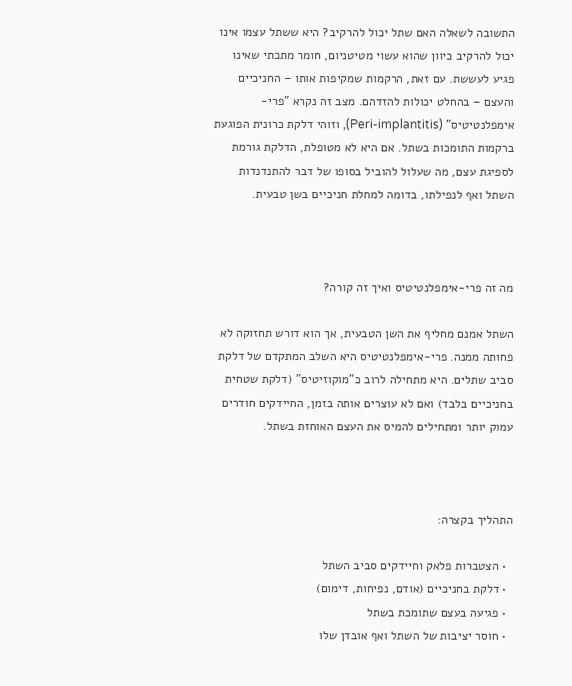התשובה לשאלה האם שתל יכול להרקיב? היא ששתל עצמו אינו יכול להרקיב כיוון שהוא עשוי מטיטניום, חומר מתכתי שאינו פגיע לעששת. עם זאת, הרקמות שמקיפות אותו – החניכיים והעצם – בהחלט יכולות להזדהם. מצב זה נקרא "פרי-אימפלנטיטיס" (Peri-implantitis), וזוהי דלקת כרונית הפוגעת ברקמות התומכות בשתל. אם היא לא מטופלת, הדלקת גורמת לספיגת עצם, מה שעלול להוביל בסופו של דבר להתנדנדות השתל ואף לנפילתו, בדומה למחלת חניכיים בשן טבעית.



מה זה פרי-אימפלנטיטיס ואיך זה קורה?

השתל אמנם מחליף את השן הטבעית, אך הוא דורש תחזוקה לא פחותה ממנה. פרי-אימפלנטיטיס היא השלב המתקדם של דלקת סביב שתלים. היא מתחילה לרוב כ"מוקוזיטיס" (דלקת שטחית בחניכיים בלבד) ואם לא עוצרים אותה בזמן, החיידקים חודרים עמוק יותר ומתחילים להמיס את העצם האוחזת בשתל.



התהליך בקצרה:

  • הצטברות פלאק וחיידקים סביב השתל
  • דלקת בחניכיים (אודם, נפיחות, דימום)
  • פגיעה בעצם שתומכת בשתל
  • חוסר יציבות של השתל ואף אובדן שלו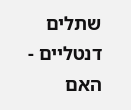שתלים דנטליים - האם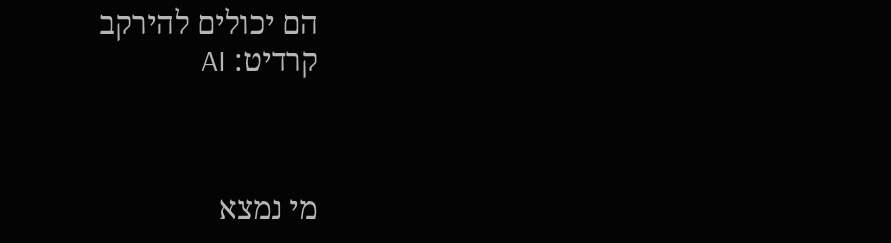הם יכולים להירקב
קרדיט: AI



מי נמצא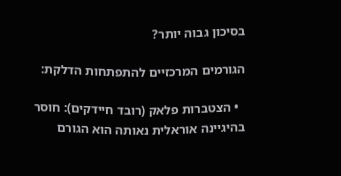בסיכון גבוה יותר?

הגורמים המרכזיים להתפתחות הדלקת:

  • הצטברות פלאק (רובד חיידקים): חוסר בהיגיינה אוראלית נאותה הוא הגורם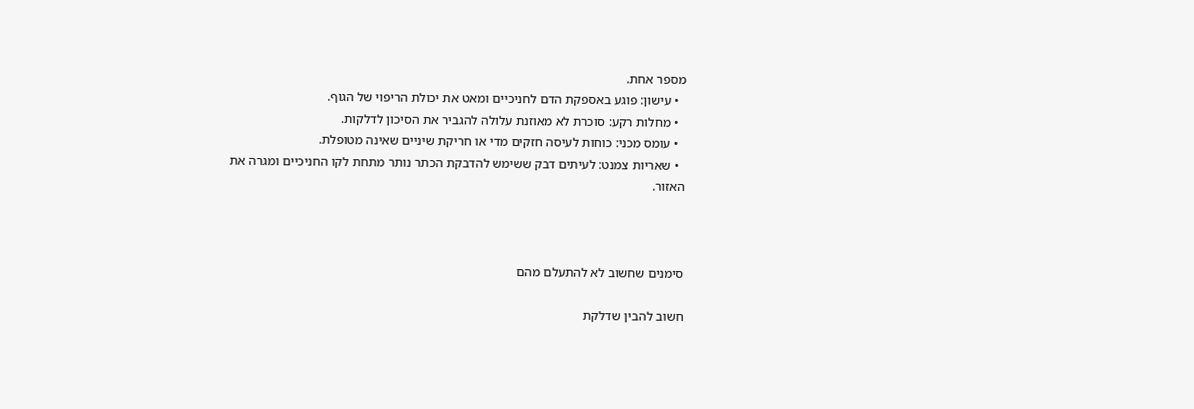מספר אחת.
  • עישון: פוגע באספקת הדם לחניכיים ומאט את יכולת הריפוי של הגוף.
  • מחלות רקע: סוכרת לא מאוזנת עלולה להגביר את הסיכון לדלקות.
  • עומס מכני: כוחות לעיסה חזקים מדי או חריקת שיניים שאינה מטופלת.
  • שאריות צמנט: לעיתים דבק ששימש להדבקת הכתר נותר מתחת לקו החניכיים ומגרה את האזור.



סימנים שחשוב לא להתעלם מהם

חשוב להבין שדלקת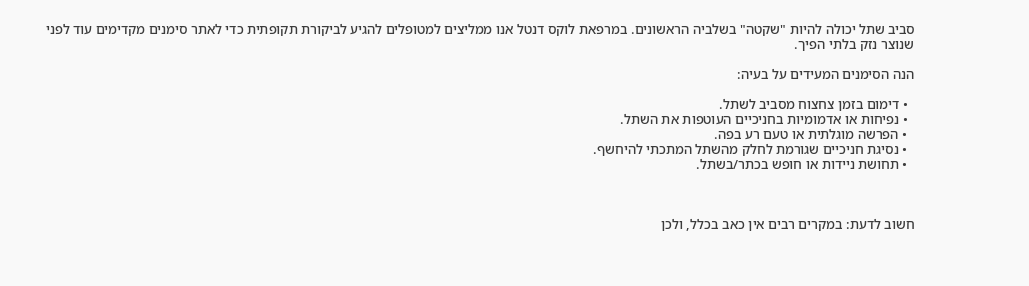סביב שתל יכולה להיות "שקטה" בשלביה הראשונים. במרפאת לוקס דנטל אנו ממליצים למטופלים להגיע לביקורת תקופתית כדי לאתר סימנים מקדימים עוד לפני שנוצר נזק בלתי הפיך.

הנה הסימנים המעידים על בעיה:

  • דימום בזמן צחצוח מסביב לשתל.
  • נפיחות או אדמומיות בחניכיים העוטפות את השתל.
  • הפרשה מוגלתית או טעם רע בפה.
  • נסיגת חניכיים שגורמת לחלק מהשתל המתכתי להיחשף.
  • תחושת ניידות או חופש בכתר/בשתל.



חשוב לדעת: במקרים רבים אין כאב בכלל, ולכן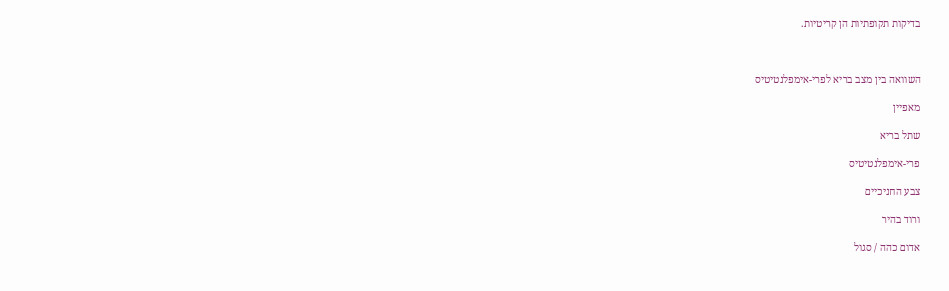בדיקות תקופתיות הן קריטיות.



השוואה בין מצב בריא לפרי-אימפלנטיטיס

מאפיין

שתל בריא

פרי-אימפלנטיטיס

צבע החניכיים

ורוד בהיר

אדום כהה / סגול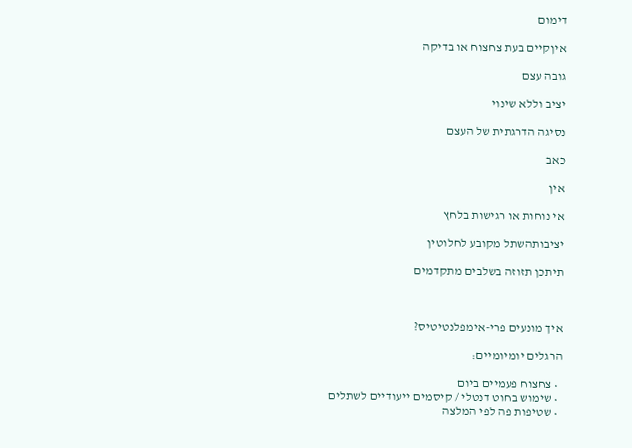דימום

איןקיים בעת צחצוח או בדיקה

גובה עצם

יציב וללא שינוי

נסיגה הדרגתית של העצם

כאב

אין

אי נוחות או רגישות בלחץ

יציבותהשתל מקובע לחלוטין

תיתכן תזוזה בשלבים מתקדמים



איך מונעים פרי-אימפלנטיטיס?

הרגלים יומיומיים:

  • צחצוח פעמיים ביום
  • שימוש בחוט דנטלי / קיסמים ייעודיים לשתלים
  • שטיפות פה לפי המלצה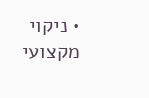• ניקוי מקצועי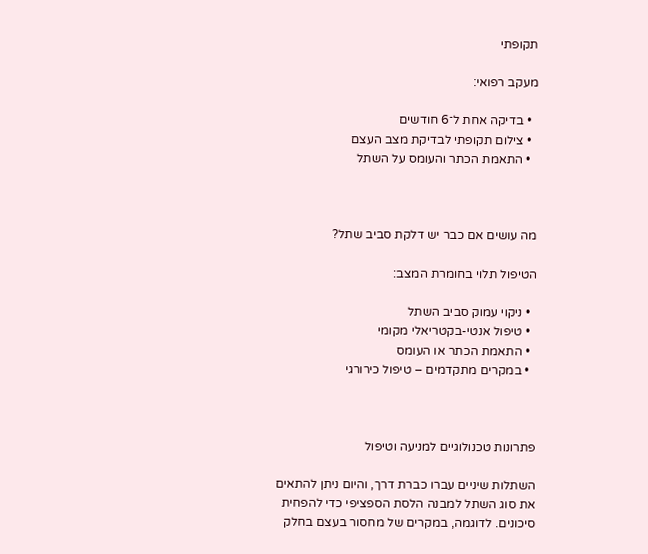תקופתי

מעקב רפואי:

  • בדיקה אחת ל־6 חודשים
  • צילום תקופתי לבדיקת מצב העצם
  • התאמת הכתר והעומס על השתל



מה עושים אם כבר יש דלקת סביב שתל?

הטיפול תלוי בחומרת המצב:

  • ניקוי עמוק סביב השתל
  • טיפול אנטי-בקטריאלי מקומי
  • התאמת הכתר או העומס
  • במקרים מתקדמים – טיפול כירורגי



פתרונות טכנולוגיים למניעה וטיפול

השתלות שיניים עברו כברת דרך, והיום ניתן להתאים את סוג השתל למבנה הלסת הספציפי כדי להפחית סיכונים. לדוגמה, במקרים של מחסור בעצם בחלק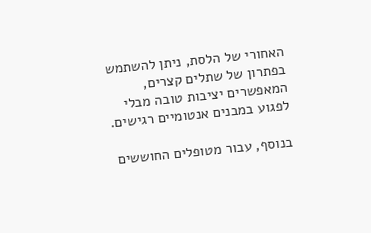האחורי של הלסת, ניתן להשתמש בפתרון של שתלים קצרים, המאפשרים יציבות טובה מבלי לפגוע במבנים אנטומיים רגישים.

בנוסף, עבור מטופלים החוששים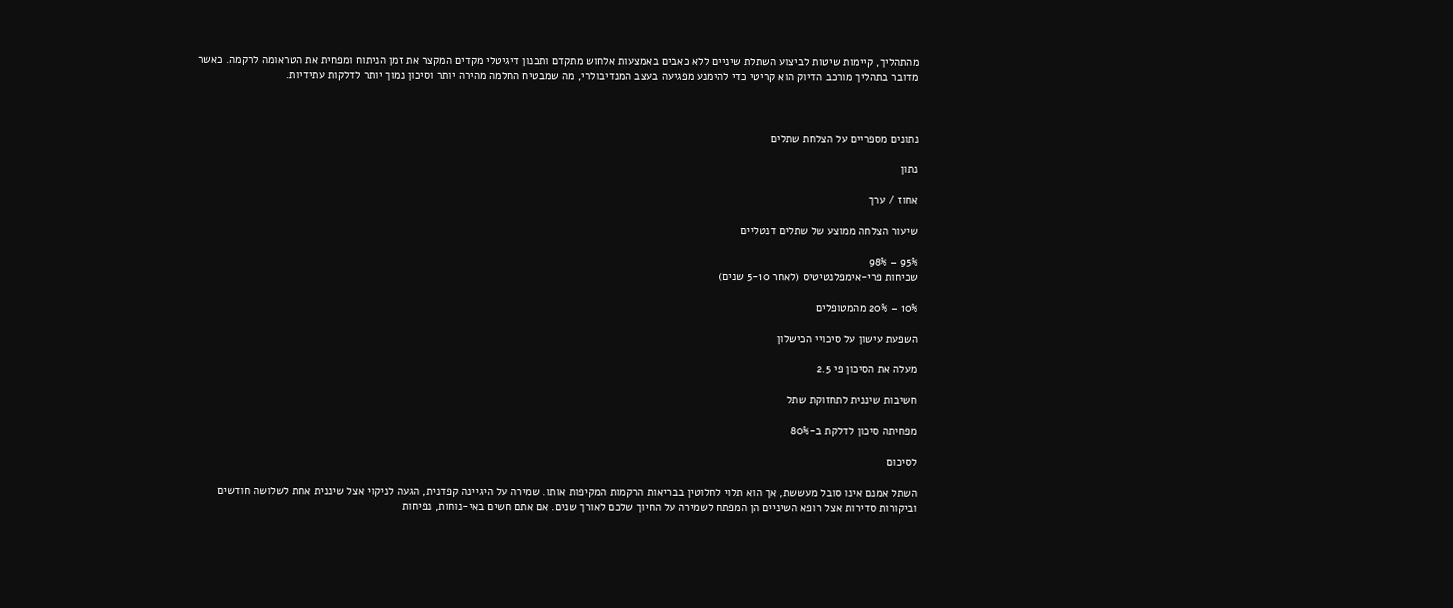מהתהליך, קיימות שיטות לביצוע השתלת שיניים ללא כאבים באמצעות אלחוש מתקדם ותכנון דיגיטלי מקדים המקצר את זמן הניתוח ומפחית את הטראומה לרקמה. כאשר מדובר בתהליך מורכב הדיוק הוא קריטי כדי להימנע מפגיעה בעצב המנדיבולרי, מה שמבטיח החלמה מהירה יותר וסיכון נמוך יותר לדלקות עתידיות.



נתונים מספריים על הצלחת שתלים

נתון

אחוז / ערך

שיעור הצלחה ממוצע של שתלים דנטליים

95% – 98%
שכיחות פרי-אימפלנטיטיס (לאחר 5-10 שנים)

10% – 20% מהמטופלים

השפעת עישון על סיכויי הכישלון

מעלה את הסיכון פי 2.5

חשיבות שיננית לתחזוקת שתל

מפחיתה סיכון לדלקת ב-80%

לסיכום

השתל אמנם אינו סובל מעששת, אך הוא תלוי לחלוטין בבריאות הרקמות המקיפות אותו. שמירה על היגיינה קפדנית, הגעה לניקוי אצל שיננית אחת לשלושה חודשים וביקורות סדירות אצל רופא השיניים הן המפתח לשמירה על החיוך שלכם לאורך שנים. אם אתם חשים באי-נוחות, נפיחות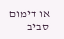או דימום סביב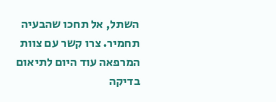השתל, אל תחכו שהבעיה תחמיר. צרו קשר עם צוות המרפאה עוד היום לתיאום בדיקה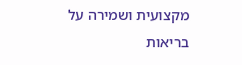מקצועית ושמירה על בריאות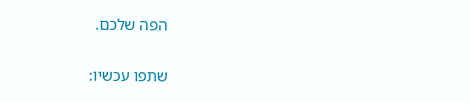הפה שלכם.

שתפו עכשיו: